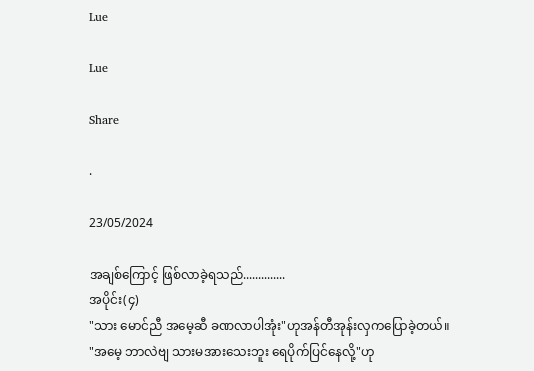Lue

Lue

Share

.

23/05/2024

အချစ်ကြောင့် ဖြစ်လာခဲ့ရသည်..............
အပိုင်း(၄)
"သား မောင်ညီ အမေ့ဆီ ခဏလာပါအုံး"ဟုအန်တီအုန်းလှကပြောခဲ့တယ်။
"အမေ့ ဘာလဲဗျ သားမအားသေးဘူး ရေပိုက်ပြင်နေလို့"ဟု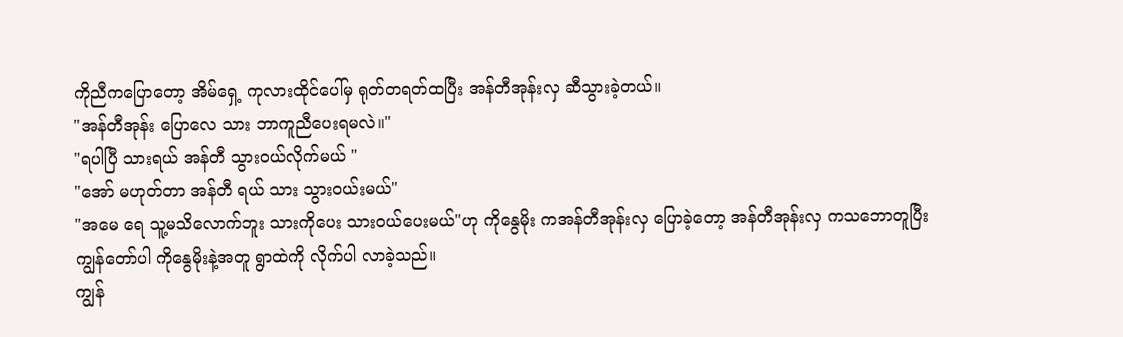ကိုညီကပြောတော့ အိမ်ရှေ့ ကုလားထိုင်ပေါ်မှ ရုတ်တရတ်ထပြီး အန်တီအုန်းလှ ဆီသွားခဲ့တယ်။
"အန်တီအုန်း ပြောလေ သား ဘာကူညီပေးရမလဲ။"
"ရပါပြီ သားရယ် အန်တီ သွားဝယ်လိုက်မယ် "
"အော် မဟုတ်တာ အန်တီ ရယ် သား သွားဝယ်းမယ်"
"အမေ ရေ သူ့မသိလောက်ဘူး သားကိုပေး သားဝယ်ပေးမယ်"ဟု ကိုနွေမိုး ကအန်တီအုန်းလှ ပြောခဲ့တော့ အန်တီအုန်းလှ ကသဘောတူပြီး
ကျွန်တော်ပါ ကိုနွေမိုးနဲ့အတူ ရွာထဲကို လိုက်ပါ လာခဲ့သည်။
ကျွန်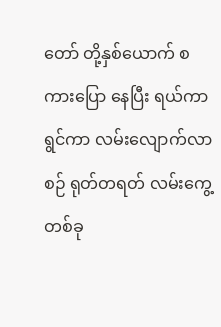တော် တို့နှစ်ယောက် စကားပြော နေပြီး ရယ်ကာရွင်ကာ လမ်းလျောက်လာ စဉ် ရုတ်တရတ် လမ်းကွေ့တစ်ခု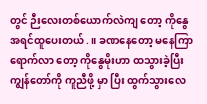တွင် ဉီးလေးတစ်ယောက်လဲကျ တော့ ကိုနွေ အရင်ထူပေးတယ်.။ ခဏနေတော့ မနေကြာ ရောက်လာ တော့ ကိုနွေမိုးဟာ ထသွားခဲ့ပြီး ကျွန်တော်ကို ကူညီဖို့ မှာ ပြီး ထွက်သွားလေ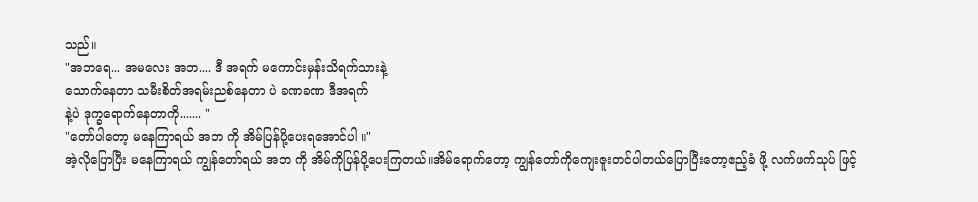သည်။
"အဘရေ... အမလေး အဘ.... ဒီ အရက် မကောင်းမှန်းသိရက်သားနဲ့
သောက်နေတာ သမီးစိတ်အရမ်းညစ်နေတာ ပဲ ခဏခဏ ဒီအရက်
နဲ့ပဲ ဒုက္ခရောက်နေတာကို....... "
"တော်ပါတော့ မနေကြာရယ် အဘ ကို အိမ်ပြန်ပို့ပေးရအောင်ပါ ။"
အဲ့လိုပြောပြီး မနေကြာရယ် ကျွန်တော်ရယ် အဘ ကို အိမ်ကိုပြန်ပို့ပေးကြတယ်။အိမ်ရောက်တော့ ကျွန်တော်ကိုကျေးဇူးတင်ပါတယ်ပြောပြီးတော့ဧည့်ခံ ဖို့ လက်ဖက်သုပ် ဖြင့်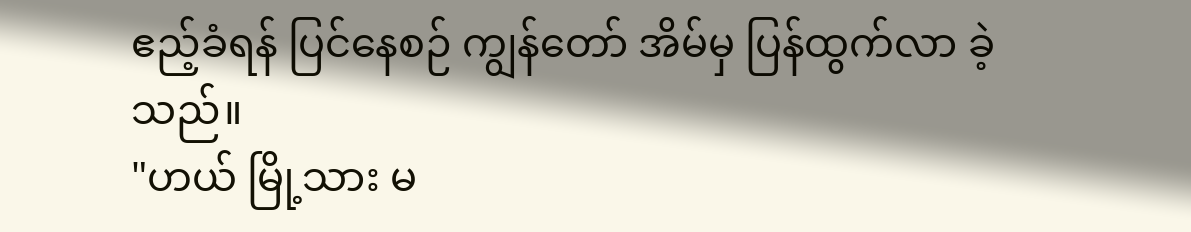ဧည့်ခံရန် ပြင်နေစဉ် ကျွန်တော် အိမ်မှ ပြန်ထွက်လာ ခဲ့သည်။
"ဟယ် မြို့သား မ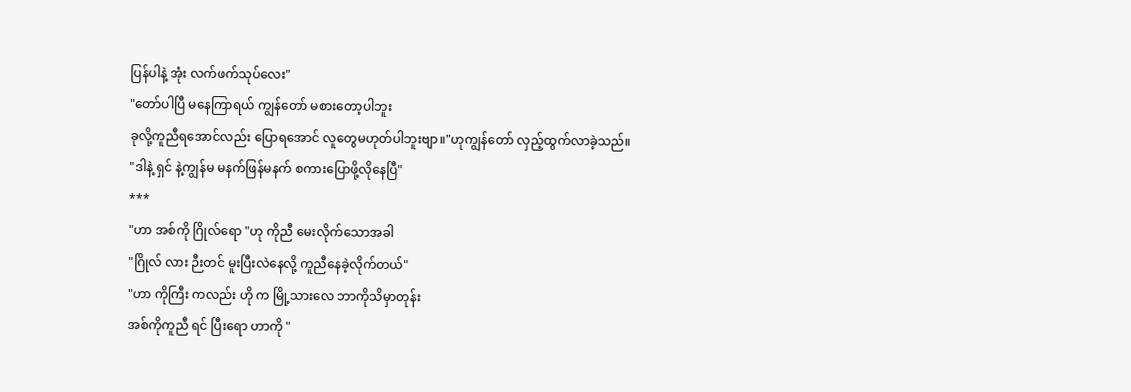ပြန်ပါနဲ့ အုံး လက်ဖက်သုပ်လေး"
"တော်ပါပြီ မနေကြာရယ် ကျွန်တော် မစားတော့ပါဘူး
ခုလို့ကူညီရအောင်လည်း ပြောရအောင် လူတွေမဟုတ်ပါဘူးဗျာ။"ဟုကျွန်တော် လှည့်ထွက်လာခဲ့သည်။
"ဒါနဲ့ ရှင် နဲ့ကျွန်မ မနက်ဖြန်မနက် စကားပြောဖို့လိုနေပြီ"
***
"ဟာ အစ်ကို ဂြိုလ်ရော "ဟု ကိုညီ မေးလိုက်သောအခါ
"ဂြိုလ် လား ဉီးတင် မူးပြီးလဲနေလို့ ကူညီနေခဲ့လိုက်တယ်"
"ဟာ ကိုကြီး ကလည်း ဟို က မြို့သားလေ ဘာကိုသိမှာတုန်း
အစ်ကိုကူညီ ရင် ပြီးရော ဟာကို "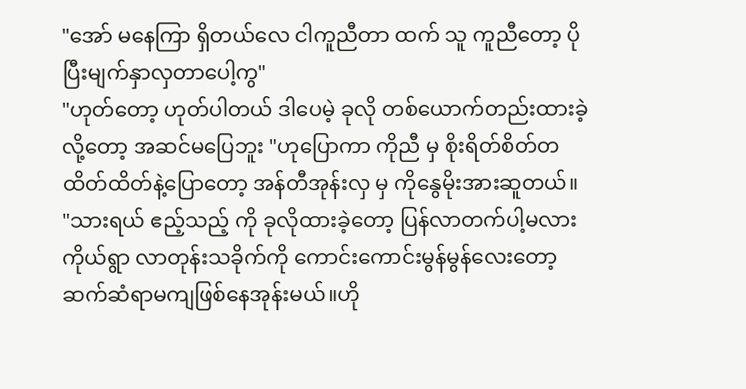"အော် မနေကြာ ရှိတယ်လေ ငါကူညီတာ ထက် သူ ကူညီတော့ ပိုပြီးမျက်နှာလှတာပေါ့ကွ"
"ဟုတ်တော့ ဟုတ်ပါတယ် ဒါပေမဲ့ ခုလို တစ်ယောက်တည်းထားခဲ့လို့တော့ အဆင်မပြေဘူး "ဟုပြောကာ ကိုညီ မှ စိုးရိတ်စိတ်တထိတ်ထိတ်နဲ့ပြောတော့ အန်တီအုန်းလှ မှ ကိုနွေမိုးအားဆူတယ်။
"သားရယ် ဧည့်သည့် ကို ခုလိုထားခဲ့တော့ ပြန်လာတက်ပါ့မလား
ကိုယ်ရွာ လာတုန်းသခိုက်ကို ကောင်းကောင်းမွန်မွန်လေးတော့ဆက်ဆံရာမကျဖြစ်နေအုန်းမယ်။ဟို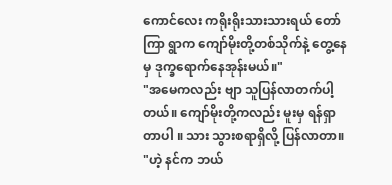ကောင်လေး ကရိုးရိုးသားသားရယ် တော်ကြာ ရွာက ကျော်မိုးတို့တစ်သိုက်နဲ့ တွေ့နေမှ ဒုက္ခရောက်နေအုန်းမယ်။"
"အမေကလည်း ဗျာ သူပြန်လာတက်ပါ့တယ်။ ကျော်မိုးတို့ကလည်း မူးမှ ရန်ရှာတာပါ ။ သား သွားစရာရှိလို့ ပြန်လာတာ။
"ဟဲ့ နင်က ဘယ်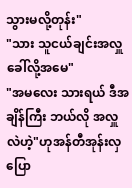သွားမလို့တုန်း"
"သား သူငယ်ချင်းအလှူ ခေါ်လို့အမေ"
"အမလေး သားရယ် ဒီအချိန်ကြီး ဘယ်လို အလှူလဲဟဲ့"ဟုအန်တီအုန်းလှပြော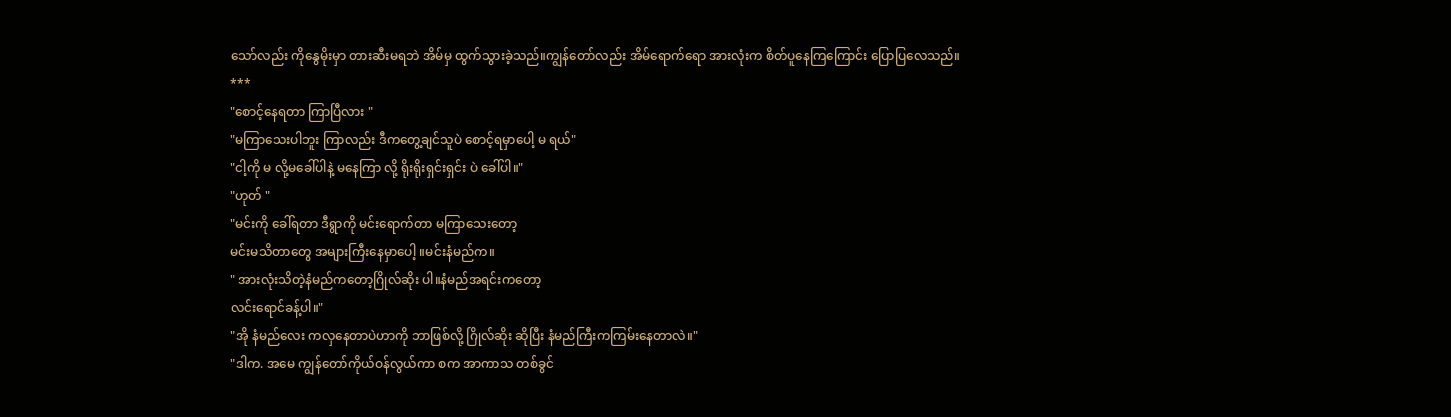သော်လည်း ကိုနွေမိုးမှာ တားဆီးမရဘဲ အိမ်မှ ထွက်သွားခဲ့သည်။ကျွန်တော်လည်း အိမ်ရောက်ရော အားလုံးက စိတ်ပူနေကြကြောင်း ပြောပြလေသည်။
***
"စောင့်နေရတာ ကြာပြီလား "
"မကြာသေးပါဘူး ကြာလည်း ဒီကတွေ့ချင်သူပဲ စောင့်ရမှာပေါ့ မ ရယ်"
"ငါ့ကို မ လို့မခေါ်ပါနဲ့ မနေကြာ လို့ ရိုးရိုးရှင်းရှင်း ပဲ ခေါ်ပါ။"
"ဟုတ် "
"မင်းကို ခေါ်ရတာ ဒီရွာကို မင်းရောက်တာ မကြာသေးတော့
မင်းမသိတာတွေ အများကြီးနေမှာပေါ့ ။မင်းနံမည်က။
" အားလုံးသိတဲ့နံမည်ကတော့ဂြိုလ်ဆိုး ပါ။နံမည်အရင်းကတော့
လင်းရောင်ခန့်ပါ။"
"အို နံမည်လေး ကလှနေတာပဲဟာကို ဘာဖြစ်လို့ ဂြိုလ်ဆိုး ဆိုပြီး နံမည်ကြီးကကြမ်းနေတာလဲ။"
"ဒါက. အမေ ကျွန်တော်ကိုယ်ဝန်လွယ်ကာ စက အာကာသ တစ်ခွင်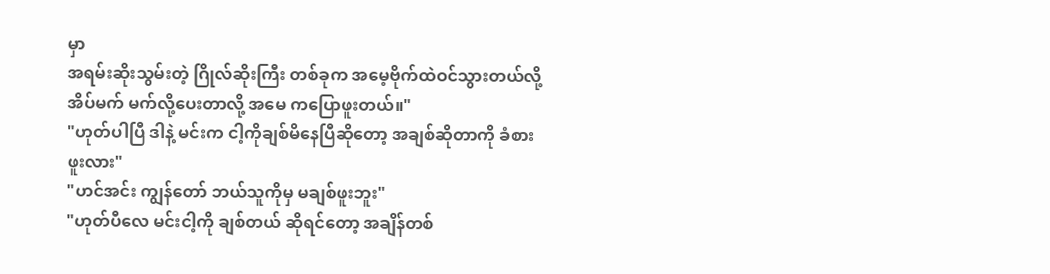မှာ
အရမ်းဆိုးသွမ်းတဲ့ ဂြိုလ်ဆိုးကြီး တစ်ခုက အမေ့ဗိုက်ထဲဝင်သွားတယ်လို့ အိပ်မက် မက်လို့ပေးတာလို့ အမေ ကပြောဖူးတယ်။"
"ဟုတ်ပါပြီ ဒါနဲ့ မင်းက ငါ့ကိုချစ်မိနေပြီဆိုတော့ အချစ်ဆိုတာကို ခံစားဖူးလား"
"ဟင်အင်း ကျွန်တော် ဘယ်သူကိုမှ မချစ်ဖူးဘူး"
"ဟုတ်ပီလေ မင်းငါ့ကို ချစ်တယ် ဆိုရင်တော့ အချိန်တစ်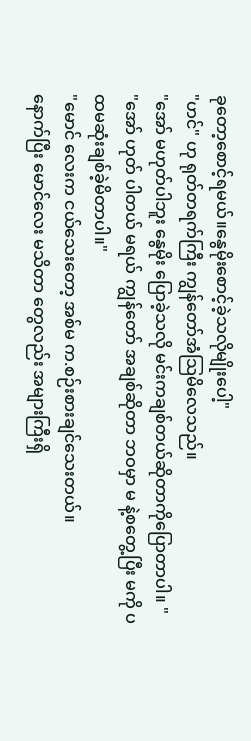ခုတော့စောင့်ရမယ်။နွေမိုးစောင့်ခဲ့သလိုမျိုးပေါ့"
"ဟင်" ဟု ရုတ်တရက်ကြီး ကျွန်တော်အံသြမိလေသည်။
"အော် မဟုတ်ပါဘူး နွေမိုး ပြောခဲ့သလို မင်းကချစ်တယ်ဆိုတာကိုပြောတာပါ။ "
"အော် ဟုတ် ပါတယ် မရယ် ကျွန်တော် အချစ်ဆိုတာ ဘဝမှာ မ နဲ့စတွေ့ပြီး မကို ပထမဆုံးချစ်ခဲ့မိတာပါ။"
"မောင် လေးက ငယ်သေးတော့ အစ်မ က.စဉ်းစားချင်သေးတယ်။
နောက်ပြီး မောင်လေး မသိတာ တွေလည်း အများကြီးရှိ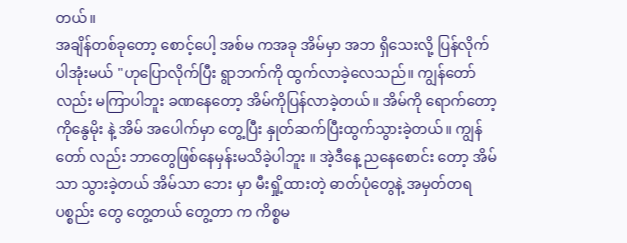တယ်။
အချိန်တစ်ခုတော့ စောင့်ပေါ့ အစ်မ ကအခု အိမ်မှာ အဘ ရှိသေးလို့ ပြန်လိုက်ပါအုံးမယ် "ဟုပြောလိုက်ပြီး ရွာဘက်ကို ထွက်လာခဲ့လေသည်။ ကျွန်တော်လည်း မကြာပါဘူး ခဏနေတော့ အိမ်ကိုပြန်လာခဲ့တယ်။ အိမ်ကို ရောက်တော့ ကိုနွေမိုး နဲ့ အိမ် အပေါက်မှာ တွေ့ပြီး နှုတ်ဆက်ပြီးထွက်သွားခဲ့တယ်။ ကျွန်တော် လည်း ဘာတွေဖြစ်နေမှန်းမသိခဲ့ပါဘူး ။ အဲ့ဒီနေ့ ညနေစောင်း တော့ အိမ်သာ သွားခဲ့တယ် အိမ်သာ ဘေး မှာ မီးရှို့ထားတဲ့ ဓာတ်ပုံတွေနဲ့ အမှတ်တရ ပစ္စည်း တွေ တွေ့တယ် တွေ့တာ က ကိစ္စမ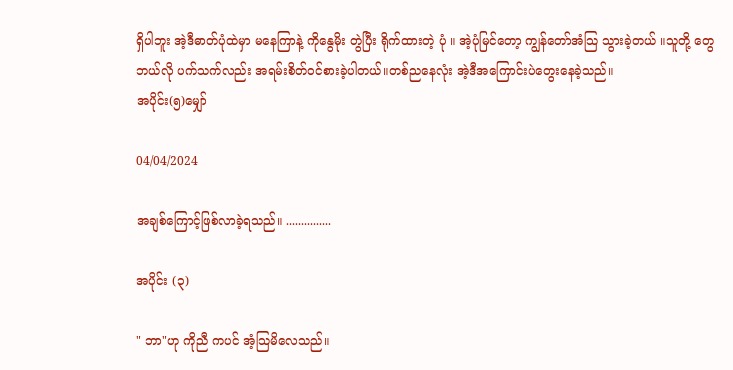ရှိပါဘူး အဲ့ဒီဓာတ်ပုံထဲမှာ မနေကြာနဲ့ ကိုနွေမိုး တွဲပြီး ရိုက်ထားတဲ့ ပုံ ။ အဲ့ပုံမြင်တော့ ကျွန်တော်အံသြ သွားခဲ့တယ် ။သူတို့ တွေဘယ်လို ပက်သက်လည်း အရမ်းစိတ်ဝင်စားခဲ့ပါတယ်။တစ်ညနေလုံး အဲ့ဒီအကြောင်းပဲတွေးနေခဲ့သည်။
အပိုင်း(၅)မျှော်

04/04/2024

အချစ်ကြောင့်ဖြစ်လာခဲ့ရသည်။ ...............

အပိုင်း (၃)

" ဘာ"ဟု ကိုညီ ကပင် အံ့သြမိလေသည်။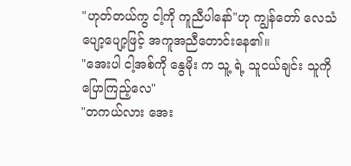"ဟုတ်တယ်ကွ ငါ့ကို ကူညီပါနော်"ဟု ကျွန်တော် လေသံပျော့ပျော့ဖြင့် အကူအညီတောင်းနေ၏။
"အေးပါ ငါ့အစ်ကို နွေမိုး က သူ့ ရဲ့ သူငယ်ချင်း သူကိုပြောကြည့်လေ"
"တကယ်လား အေး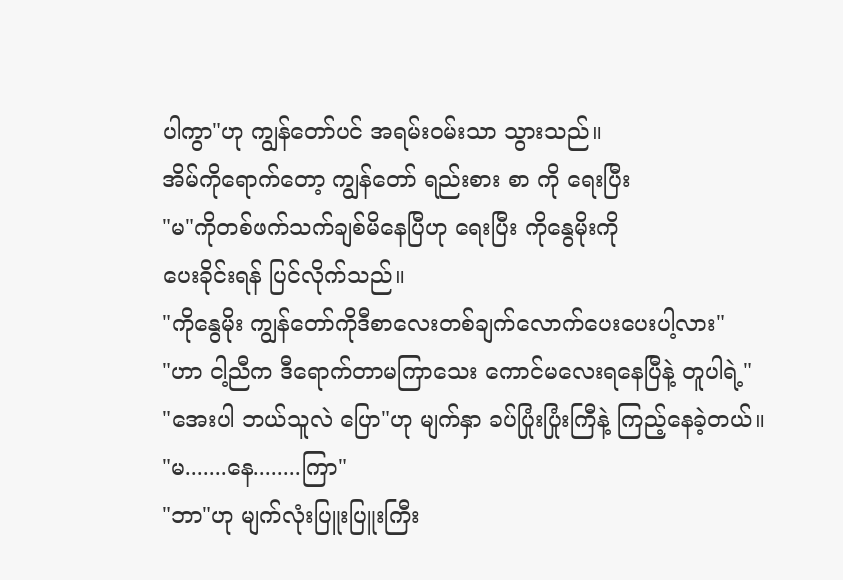ပါကွာ"ဟု ကျွန်တော်ပင် အရမ်းဝမ်းသာ သွားသည်။
အိမ်ကိုရောက်တော့ ကျွန်တော် ရည်းစား စာ ကို ရေးပြီး
"မ"ကိုတစ်ဖက်သက်ချစ်မိနေပြီဟု ရေးပြီး ကိုနွေမိုးကို
ပေးခိုင်းရန် ပြင်လိုက်သည်။
"ကိုနွေမိုး ကျွန်တော်ကိုဒီစာလေးတစ်ချက်လောက်ပေးပေးပါ့လား"
"ဟာ ငါ့ညီက ဒီရောက်တာမကြာသေး ကောင်မလေးရနေပြီနဲ့ တူပါရဲ့"
"အေးပါ ဘယ်သူလဲ ပြော"ဟု မျက်နှာ ခပ်ပြုံးပြုံးကြီနဲ့ ကြည့်နေခဲ့တယ်။
"မ.......နေ........ကြာ"
"ဘာ"ဟု မျက်လုံးပြူးပြူးကြီး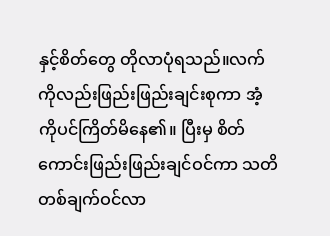နှင့်စိတ်တွေ တိုလာပုံရသည်။လက်ကိုလည်းဖြည်းဖြည်းချင်းစုကာ အံ့ကိုပင်ကြိတ်မိနေ၏။ ပြီးမှ စိတ်ကောင်းဖြည်းဖြည်းချင်ဝင်ကာ သတိတစ်ချက်ဝင်လာ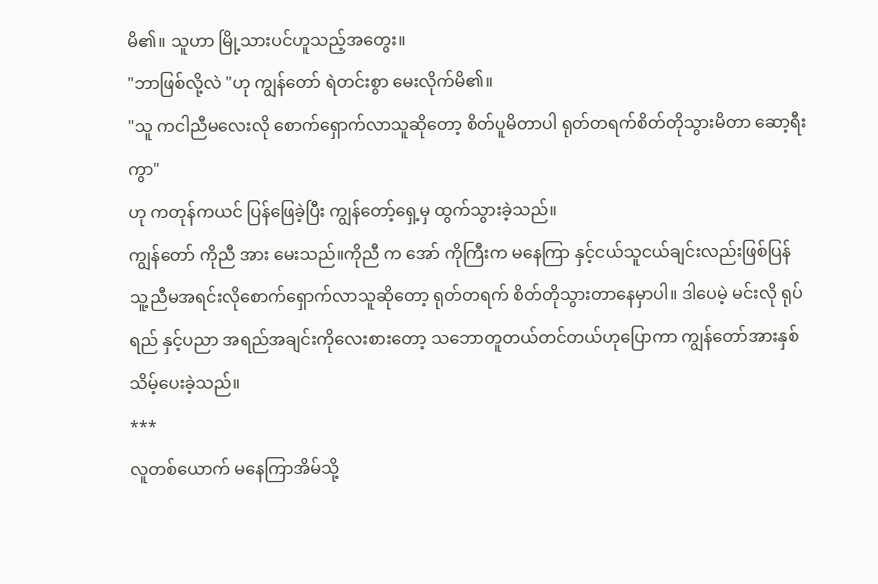မိ၏။ သူဟာ မြို့သားပင်ဟူသည့်အတွေး။
"ဘာဖြစ်လို့လဲ "ဟု ကျွန်တော် ရဲတင်းစွာ မေးလိုက်မိ၏။
"သူ ကငါညီမလေးလို စောက်ရှောက်လာသူဆိုတော့ စိတ်ပူမိတာပါ ရုတ်တရက်စိတ်တိုသွားမိတာ ဆော့ရီးကွာ"
ဟု ကတုန်ကယင် ပြန်ဖြေခဲ့ပြီး ကျွန်တော့်ရှေ့မှ ထွက်သွားခဲ့သည်။
ကျွန်တော် ကိုညီ အား မေးသည်။ကိုညီ က အော် ကိုကြီးက မနေကြာ နှင့်ငယ်သူငယ်ချင်းလည်းဖြစ်ပြန် သူ့ညီမအရင်းလိုစောက်ရှောက်လာသူဆိုတော့ ရုတ်တရက် စိတ်တိုသွားတာနေမှာပါ။ ဒါပေမဲ့ မင်းလို ရုပ်ရည် နှင့်ပညာ အရည်အချင်းကိုလေးစားတော့ သဘောတူတယ်တင်တယ်ဟုပြောကာ ကျွန်တော်အားနှစ်သိမ့်ပေးခဲ့သည်။
***
လူတစ်ယောက် မနေကြာအိမ်သို့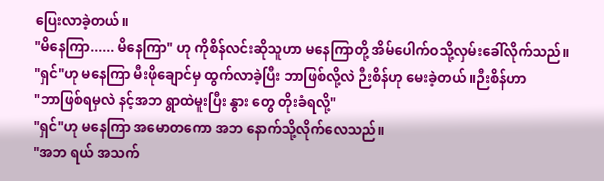ပြေးလာခဲ့တယ်။
"မိနေကြာ...... မိနေကြာ" ဟု ကိုစိန်လင်းဆိုသူဟာ မနေကြာတို့ အိမ်ပေါက်ဝသို့လှမ်းခေါ်လိုက်သည်။
"ရှင်"ဟု မနေကြာ မီးဖိုချောင်မှ ထွက်လာခဲ့ပြီး ဘာဖြစ်လို့လဲ ဉီးစိန်ဟု မေးခဲ့တယ် ။ဉီးစိန်ဟာ
"ဘာဖြစ်ရမှလဲ နင့်အဘ ရွာထဲမူးပြီး နွား တွေ တိုးခံရလို့"
"ရှင်"ဟု မနေကြာ အမောတကော အဘ နောက်သို့လိုက်လေသည်။
"အဘ ရယ် အသက်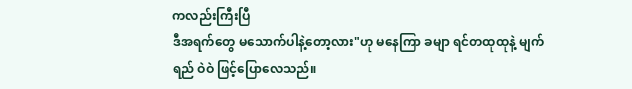ကလည်းကြီးပြီ
ဒီအရက်တွေ မသောက်ပါနဲ့တော့လား"ဟု မနေကြာ ခမျာ ရင်တထုထုနဲ့ မျက်ရည် ဝဲဝဲ ဖြင့်ပြောလေသည်။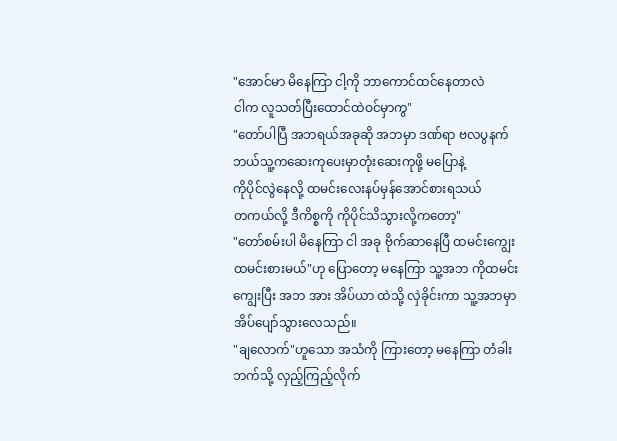"အောင်မာ မိနေကြာ ငါ့ကို ဘာကောင်ထင်နေတာလဲ
ငါက လူသတ်ပြီးထောင်ထဲဝင်မှာကွ"
"တော်ပါပြီ အဘရယ်အခုဆို အဘမှာ ဒဏ်ရာ ဗလပွနက် ဘယ်သူ့ကဆေးကုပေးမှာတုံးဆေးကုဖို့ မပြောနဲ့
ကိုပိုင်လွဲနေလို့ ထမင်းလေးနပ်မှန်အောင်စားရသယ်
တကယ်လို့ ဒီကိစ္စကို ကိုပိုင်သိသွားလို့ကတော့"
"တော်စမ်းပါ မိနေကြာ ငါ အခု ဗိုက်ဆာနေပြီ ထမင်းကျွေး ထမင်းစားမယ်"ဟု ပြောတော့ မနေကြာ သူ့အဘ ကိုထမင်းကျွေးပြီး အဘ အား အိပ်ယာ ထဲသို့ လှဲခိုင်းကာ သူ့အဘမှာ အိပ်ပျော်သွားလေသည်။
"ချလောက်"ဟူသော အသံကို ကြားတော့ မနေကြာ တံခါးဘက်သို့ လှည့်ကြည့်လိုက်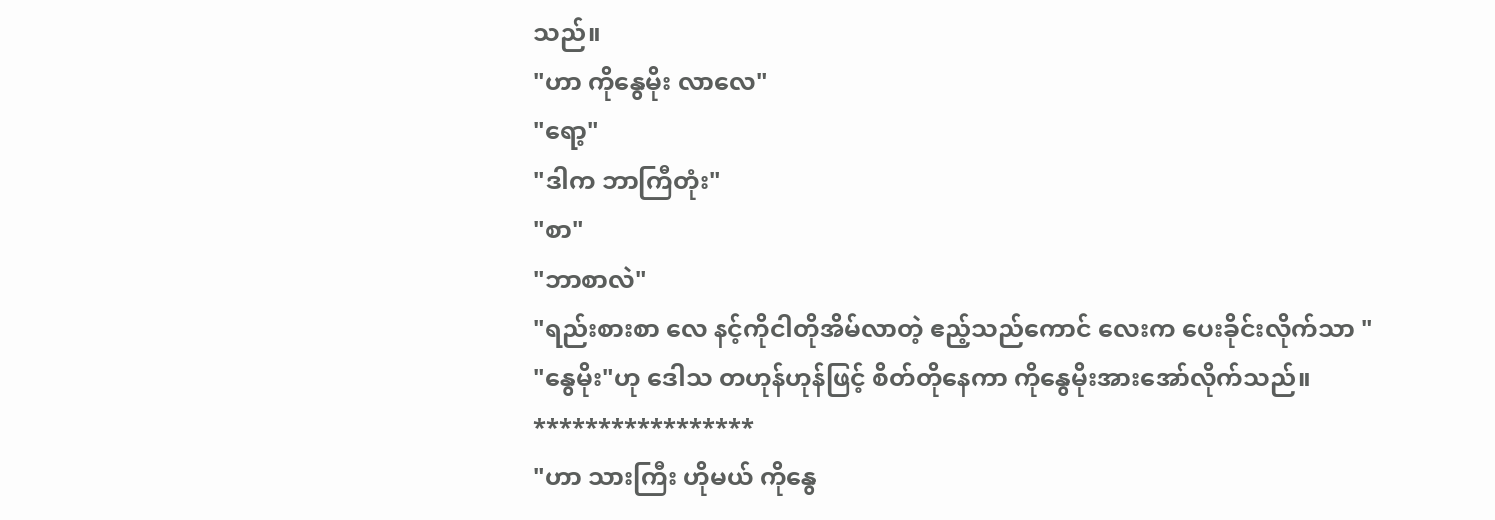သည်။
"ဟာ ကိုနွေမိုး လာလေ"
"ရော့"
"ဒါက ဘာကြီတုံး"
"စာ"
"ဘာစာလဲ"
"ရည်းစားစာ လေ နင့်ကိုငါတိုအိမ်လာတဲ့ ဧည့်သည်ကောင် လေးက ပေးခိုင်းလိုက်သာ "
"နွေမိုး"ဟု ဒေါသ တဟုန်ဟုန်ဖြင့် စိတ်တိုနေကာ ကိုနွေမိုးအားအော်လိုက်သည်။
*****************
"ဟာ သားကြီး ဟိုမယ် ကိုနွေ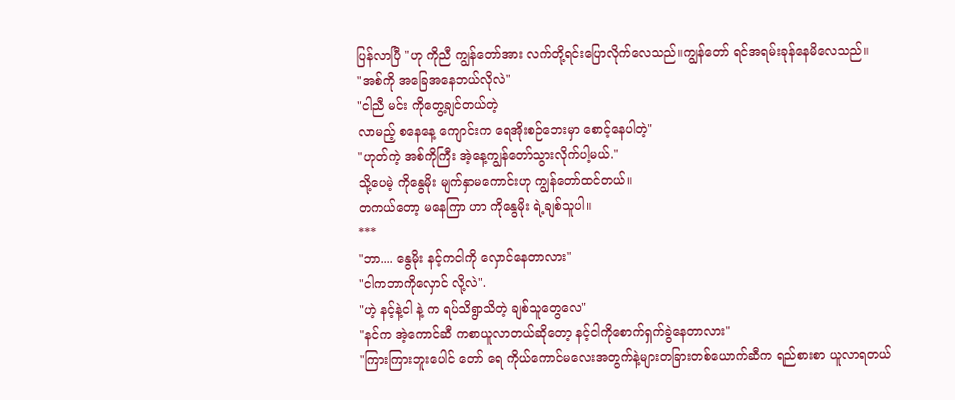ပြန်လာပြီ "ဟု ကိုညီ ကျွန်တော်အား လက်တို့ရင်းပြောလိုက်လေသည်။ကျွန်တော် ရင်အရမ်းခုန်နေမိလေသည်။
"အစ်ကို အခြေအနေဘယ်လိုလဲ"
"ငါညီ မင်း ကိုတွေ့ချင်တယ်တဲ့
လာမည့် စနေနေ့ ကျောင်းက ရေအိုးစဉ်ဘေးမှာ စောင့်နေပါတဲ့"
"ဟုတ်ကဲ့ အစ်ကိုကြီး အဲ့နေ့ကျွန်တော်သွားလိုက်ပါ့မယ်."
သို့ပေမဲ့ ကိုနွေမိုး မျက်နှာမကောင်းဟု ကျွန်တော်ထင်တယ်။
တကယ်တော့ မနေကြာ ဟာ ကိုနွေမိုး ရဲ့ချစ်သူပါ။
***
"ဘာ.... နွေမိုး နင့်ကငါကို လှောင်နေတာလား"
"ငါကဘာကိုလှောင် လို့လဲ".
"ဟဲ့ နင့်နဲ့ငါ နဲ့ က ရပ်သိရွာသိတဲ့ ချစ်သူတွေလေ"
"နင်က အဲ့ကောင်ဆီ ကစာယူလာတယ်ဆိုတော့ နင့်ငါကိုစောက်ရှက်ခွဲနေတာလား"
"ကြားကြားဘူးပေါင် တော် ရေ ကိုယ်ကောင်မလေးအတွက်နဲ့များတခြားတစ်ယောက်ဆီက ရည်စားစာ ယူလာရတယ်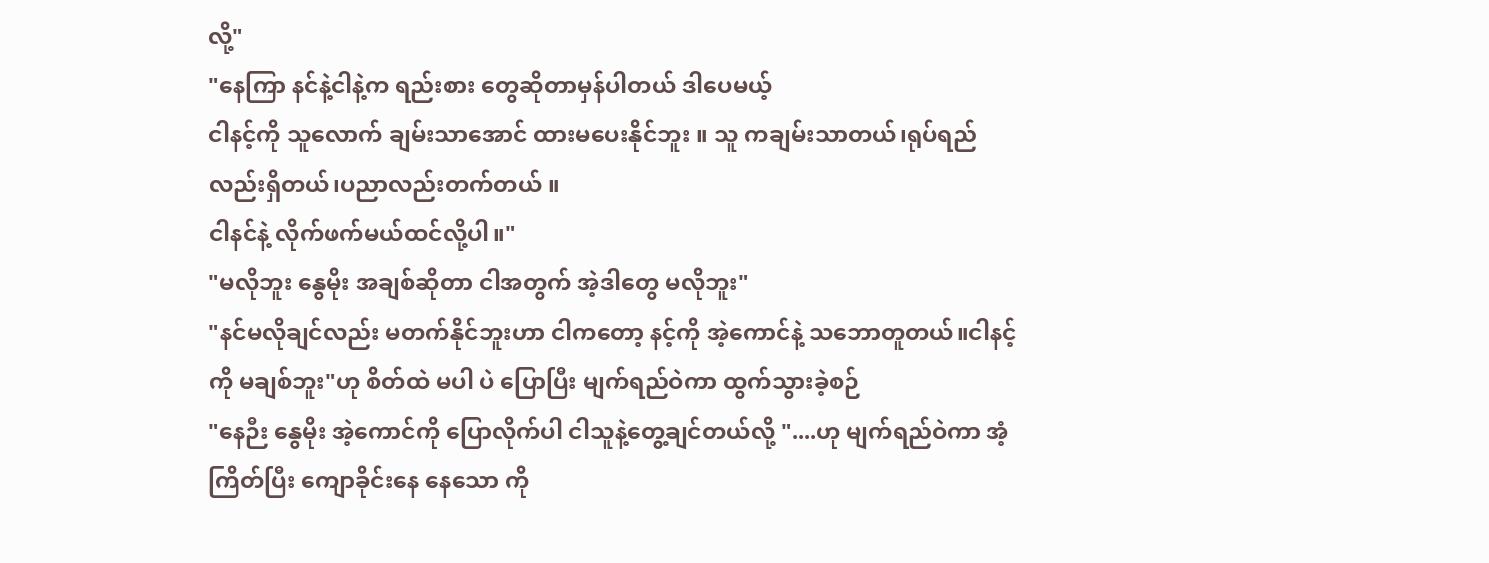လို့"
"နေကြာ နင်နဲ့ငါနဲ့က ရည်းစား တွေဆိုတာမှန်ပါတယ် ဒါပေမယ့်
ငါနင့်ကို သူလောက် ချမ်းသာအောင် ထားမပေးနိုင်ဘူး ။ သူ ကချမ်းသာတယ်၊ရုပ်ရည်လည်းရှိတယ်၊ပညာလည်းတက်တယ် ။
ငါနင်နဲ့ လိုက်ဖက်မယ်ထင်လို့ပါ။"
"မလိုဘူး နွေမိုး အချစ်ဆိုတာ ငါအတွက် အဲ့ဒါတွေ မလိုဘူး"
"နင်မလိုချင်လည်း မတက်နိုင်ဘူးဟာ ငါကတော့ နင့်ကို အဲ့ကောင်နဲ့ သဘောတူတယ်။ငါနင့်ကို မချစ်ဘူး"ဟု စိတ်ထဲ မပါ ပဲ ပြောပြီး မျက်ရည်ဝဲကာ ထွက်သွားခဲ့စဉ်
"နေဉီး နွေမိုး အဲ့ကောင်ကို ပြောလိုက်ပါ ငါသူနဲ့တွေ့ချင်တယ်လို့ "....ဟု မျက်ရည်ဝဲကာ အံ့ကြိတ်ပြီး ကျောခိုင်းနေ နေသော ကို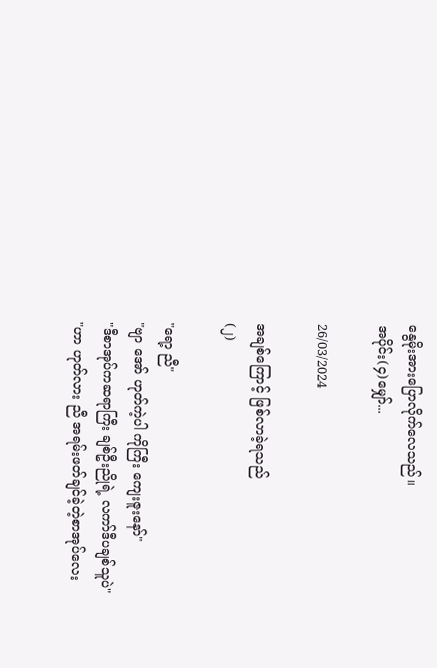နွေမိုးအားပြောလိုက်လေသည်။
အပိုင်း(၄)မျှော်...

26/03/2024

အချစ်ကြောင့် ဖြစ်လာခဲ့ရသည်
(၂)

"ရော့ ညီ"
"ဗျာ အော် ဟုတ်ကဲ့ပါ ကိုကြီး ကျေးဇူးနော်"
"ဒီစာအုပ်ကဆရာကြီး ချစ်ဦးညိုရဲ့ လကာ်ဒီပချစ်သူပဲ"
"ဟာ ဟုတ်လား ညီ အရမ်းဖတ်ချင်ခဲ့တဲ့စာအုပ်လေး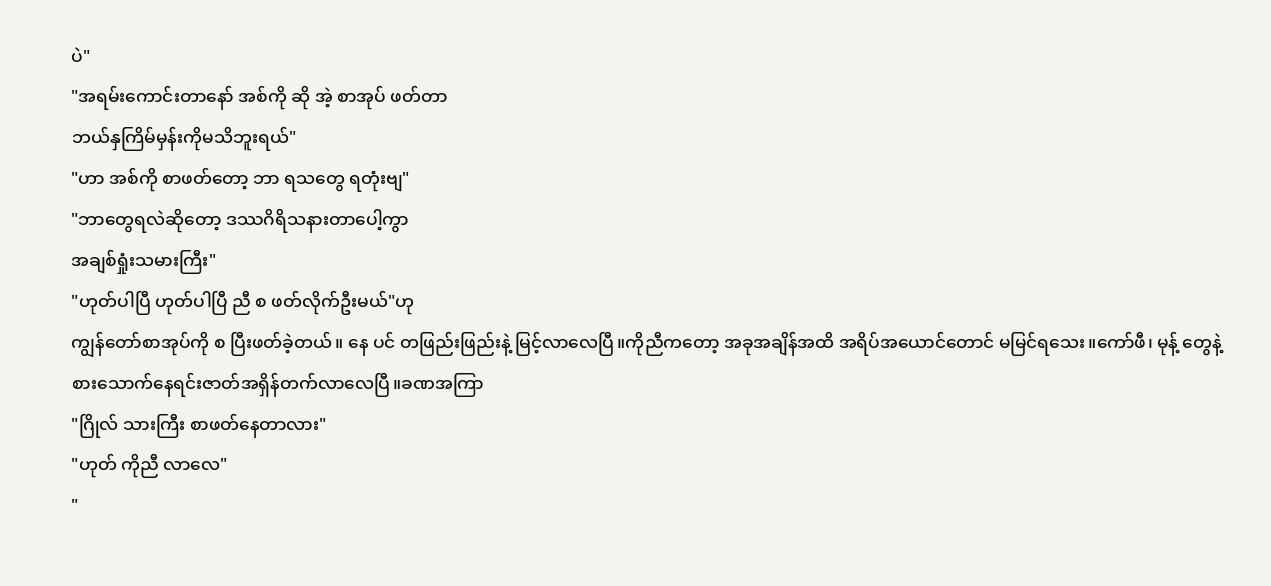ပဲ"
"အရမ်းကောင်းတာနော် အစ်ကို ဆို အဲ့ စာအုပ် ဖတ်တာ
ဘယ်နှကြိမ်မှန်းကိုမသိဘူးရယ်"
"ဟာ အစ်ကို စာဖတ်တော့ ဘာ ရသတွေ ရတုံးဗျ"
"ဘာတွေရလဲဆိုတော့ ဒဿဂိရိသနားတာပေါ့ကွာ
အချစ်ရှုံးသမားကြီး"
"ဟုတ်ပါပြီ ဟုတ်ပါပြီ ညီ စ ဖတ်လိုက်ဦးမယ်"ဟု
ကျွန်တော်စာအုပ်ကို စ ပြီးဖတ်ခဲ့တယ်။ နေ ပင် တဖြည်းဖြည်းနဲ့ မြင့်လာလေပြီ။ကိုညီကတော့ အခုအချိန်အထိ အရိပ်အယောင်တောင် မမြင်ရသေး။ကော်ဖီ၊ မုန့် တွေနဲ့ စားသောက်နေရင်းဇာတ်အရှိန်တက်လာလေပြီ။ခဏအကြာ
"ဂြိုလ် သားကြီး စာဖတ်နေတာလား"
"ဟုတ် ကိုညီ လာလေ"
"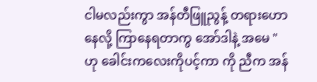ငါမလည်းကွာ အန်တီဖြူညွန့် တရားဟောနေလို့ ကြာနေရတာကွ အော်ဒါနဲ့ အမေ "ဟု ခေါင်းကလေးကိုပင့်ကာ ကို ညီက အန်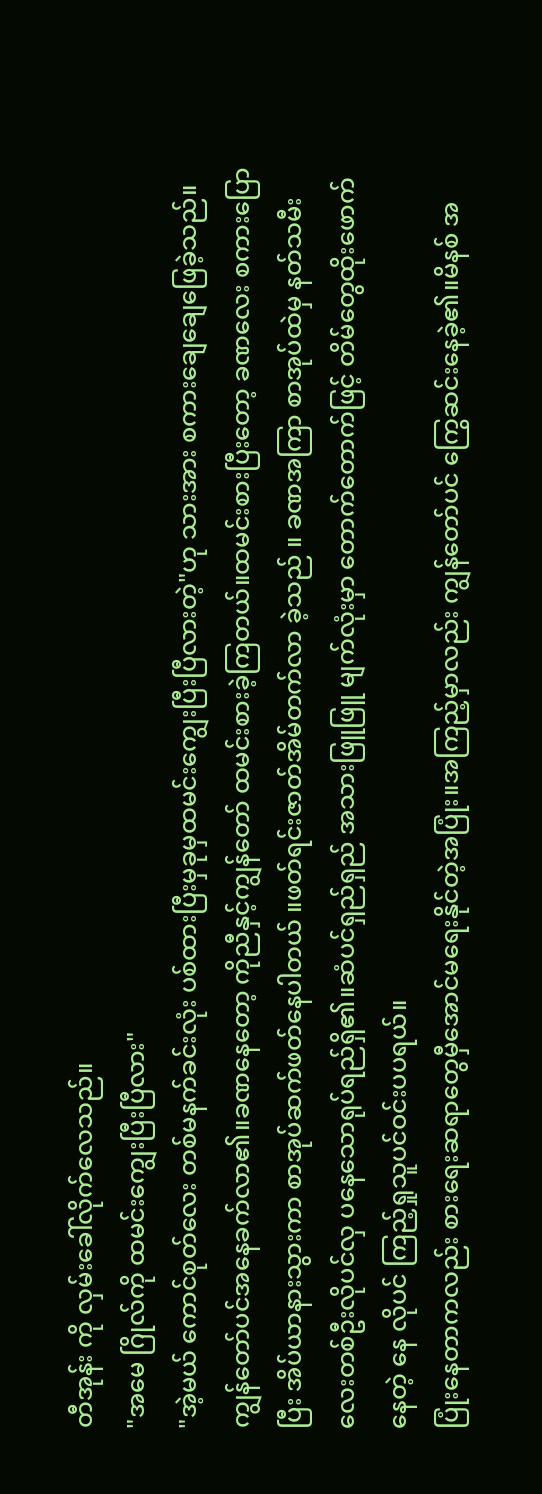တီအုန်း ကို လှမ်းခေါ်လိုက်လေသည်။
"အမေ ဂြိုလ်ကို ထမင်းကျွေးပြီးပြီလား"
"အဲ့မယ် ကောင်စုတ်လေး တစ်မနက်ခင်းလုံး ပစ်ထားပြီးမှခုမှထမင်းကျွေးပြီးပြီလားတဲ့"ဟု သားအား စကားချေချေဖြေခဲ့သည်။ ကျွန်တော်ပင်အနေခက်လာ၏။ခဏနေတော့ ကိုညီနှင့်ကျွန်တော် ထမင်းစားခဲ့ကြတယ်။ထမင်းစားပြီးတော့ ခဏလေး စကားပြောပြီး အိပ်ယာနားသွားကာ စာအုပ်ဆက်ဖတ်နေပါတယ် ။ဖတ်ရင်းဇာတ်အိမ်တက်လာ ခဲ့သည် ။ ခဏအကြာ စာအုပ်ထဲမှ နတ်သမီးလေးတစ်ဦးလိုပင်လှ ပနေသောရုပ်ရည်ရှိ၏။ဆံပင်ရှည်ရှည် အသားဖြူဖြူ မျက်လုံးမှာ တောက်တောက်ဖြင့် တိမ်တွေထိုးဖောက်နေတဲ့ နေ လိုပင် ကြည့်ရှုသူပင်ဝင်းပပရယ်။
ပြုံးနေတာကလည်း စားရေးဆရာတွေမှီအောင်မရေးနိုင်တဲ့အပြုံး။အကြည့်မှာလည်း ကျွန်တော်ပင် ကြွေဆင်းနေခဲ့၏။မိနစ် အ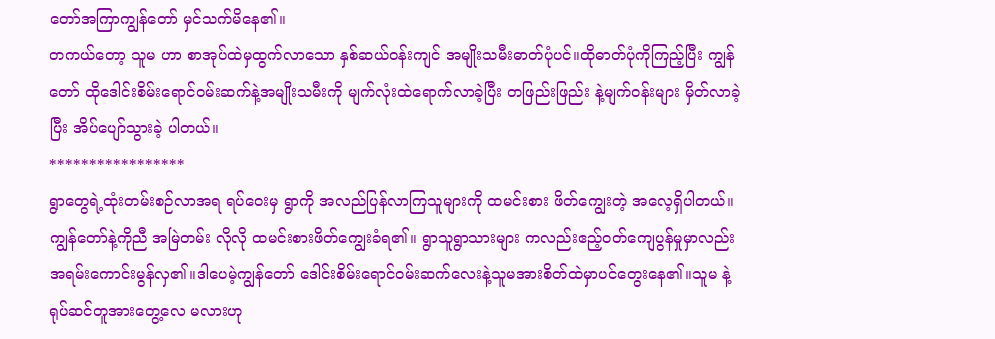တော်အကြာကျွန်တော် မှင်သက်မိနေ၏။
တကယ်တော့ သူမ ဟာ စာအုပ်ထဲမှထွက်လာသော နှစ်ဆယ်ဝန်းကျင် အမျိုးသမီးဓာတ်ပုံပင်။ထိုဓာတ်ပုံကိုကြည့်ပြီး ကျွန်တော် ထိုဒေါင်းစိမ်းရောင်ဝမ်းဆက်နဲ့အမျိုးသမီးကို မျက်လုံးထဲရောက်လာခဲ့ပြီး တဖြည်းဖြည်း နဲ့မျက်ဝန်းများ မှိတ်လာခဲ့ပြီး အိပ်ပျော်သွားခဲ့ ပါတယ်။
*****************
ရွာတွေရဲ့ထုံးတမ်းစဉ်လာအရ ရပ်ဝေးမှ ရွာကို အလည်ပြန်လာကြသူများကို ထမင်းစား ဖိတ်ကျွေးတဲ့ အလေ့ရှိပါတယ်။ကျွန်တော်နဲ့ကိုညီ အမြဲတမ်း လိုလို ထမင်းစားဖိတ်ကျွေးခံရ၏။ ရွာသူရွာသားများ ကလည်းဧည့်ဝတ်ကျေပွန်မှုမှာလည်း အရမ်းကောင်းမွန်လှ၏။ဒါပေမဲ့ကျွန်တော် ဒေါင်းစိမ်းရောင်ဝမ်းဆက်လေးနဲ့သူမအားစိတ်ထဲမှာပင်တွေးနေ၏။သူမ နဲ့ ရုပ်ဆင်တူအားတွေ့လေ မလားဟု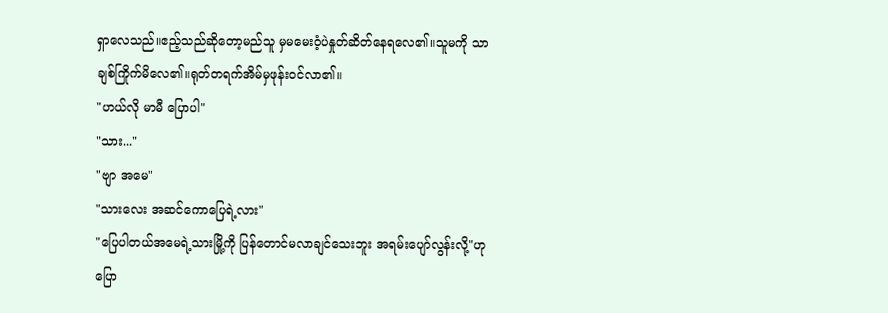ရှာလေသည်။ဧည့်သည်ဆိုတော့မည်သူ မှမမေးဝံ့ပဲနှုတ်ဆိတ်နေရလေ၏။သူမကို သာ ချစ်ကြိုက်မိလေ၏။ရုတ်တရက်အိမ်မှဖုန်းဝင်လာ၏။
"ဟယ်လို မာမီ ပြောပါ"
"သား..."
"ဗျာ အမေ"
"သားလေး အဆင်ကောပြေရဲ့လား"
"ပြေပါတယ်အမေရဲ့သားမြို့ကို ပြန်တောင်မလာချင်သေးဘူး အရမ်းပျော်လွန်းလို့"ဟုပြော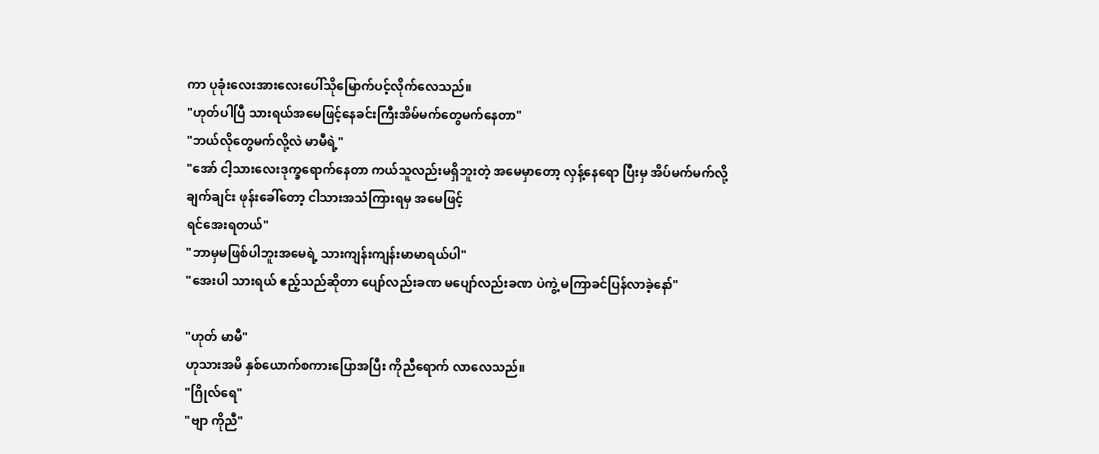ကာ ပုခုံးလေးအားလေးပေါ်သိုမြောက်ပင့်လိုက်လေသည်။
"ဟုတ်ပါပြီ သားရယ်အမေဖြင့်နေခင်းကြီးအိမ်မက်တွေမက်နေတာ"
"ဘယ်လိုတွေမက်လို့လဲ မာမီရဲ့"
"အော် ငါ့သားလေးဒုက္ခရောက်နေတာ ကယ်သူလည်းမရှိဘူးတဲ့ အမေမှာတော့ လှန့်နေရော ပြီးမှ အိပ်မက်မက်လို့
ချက်ချင်း ဖုန်းခေါ်တော့ ငါသားအသံကြားရမှ အမေဖြင့်
ရင်အေးရတယ်"
"ဘာမှမဖြစ်ပါဘူးအမေရဲ့ သားကျန်းကျန်းမာမာရယ်ပါ"
"အေးပါ သားရယ် ဧည့်သည်ဆိုတာ ပျော်လည်းခဏ မပျော်လည်းခဏ ပဲကွဲ့ မကြာခင်ပြန်လာခဲ့နော်"

"ဟုတ် မာမီ"
ဟုသားအမိ နှစ်ယောက်စကားပြောအပြီး ကိုညီရောက် လာလေသည်။
"ဂြိုလ်ရေ"
"ဗျာ ကိုညီ"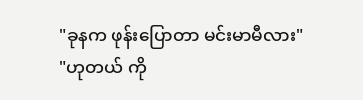"ခုနက ဖုန်းပြောတာ မင်းမာမီလား"
"ဟုတယ် ကို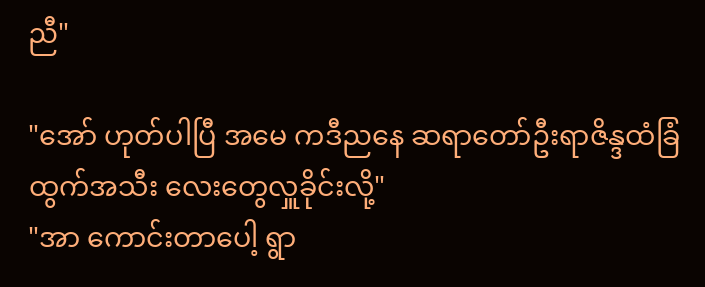ညီ"

"အော် ဟုတ်ပါပြီ အမေ ကဒီညနေ ဆရာတော်ဦးရာဇိန္ဒထံခြံထွက်အသီး လေးတွေလှူခိုင်းလို့"
"အာ ကောင်းတာပေါ့ ရွာ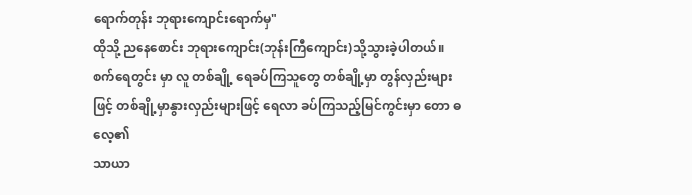ရောက်တုန်း ဘုရားကျောင်းရောက်မှ"
ထိုသို့ ညနေစောင်း ဘုရားကျောင်း(ဘုန်းကြီကျောင်း)သို့သွားခဲ့ပါတယ်။စက်ရေတွင်း မှာ လူ တစ်ချို့ ရေခပ်ကြသူတွေ တစ်ချို့မှာ တွန်လှည်းများဖြင့် တစ်ချို့မှာနွားလှည်းများဖြင့် ရေလာ ခပ်ကြသည့်မြင်ကွင်းမှာ တော ဓလေ့၏
သာယာ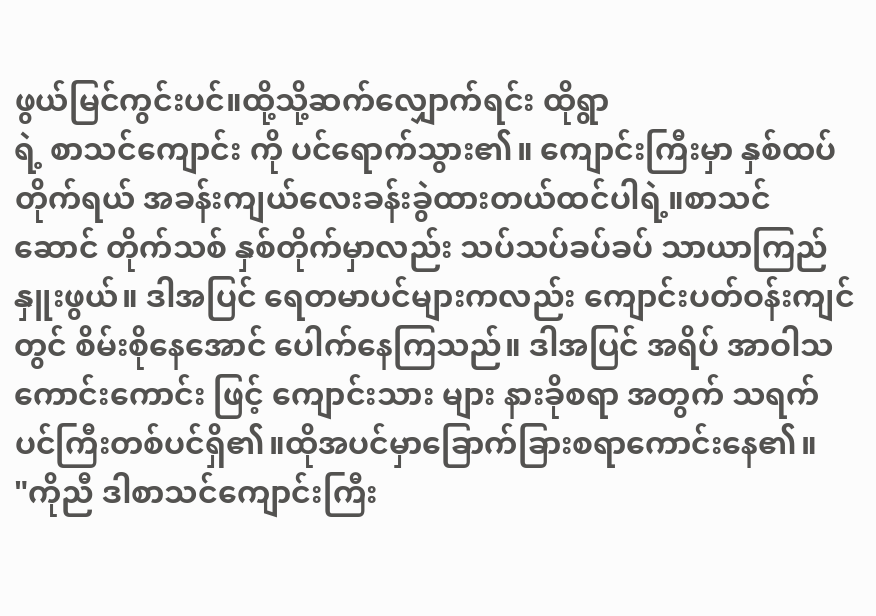ဖွယ်မြင်ကွင်းပင်။ထို့သို့ဆက်လျှောက်ရင်း ထိုရွာ
ရဲ့ စာသင်ကျောင်း ကို ပင်ရောက်သွား၏။ ကျောင်းကြီးမှာ နှစ်ထပ်တိုက်ရယ် အခန်းကျယ်လေးခန်းခွဲထားတယ်ထင်ပါရဲ့။စာသင် ဆောင် တိုက်သစ် နှစ်တိုက်မှာလည်း သပ်သပ်ခပ်ခပ် သာယာကြည်နှူးဖွယ်။ ဒါအပြင် ရေတမာပင်များကလည်း ကျောင်းပတ်ဝန်းကျင်တွင် စိမ်းစိုနေအောင် ပေါက်နေကြသည်။ ဒါအပြင် အရိပ် အာဝါသ ကောင်းကောင်း ဖြင့် ကျောင်းသား များ နားခိုစရာ အတွက် သရက်ပင်ကြီးတစ်ပင်ရှိ၏။ထိုအပင်မှာခြောက်ခြားစရာကောင်းနေ၏။
"ကိုညီ ဒါစာသင်ကျောင်းကြီး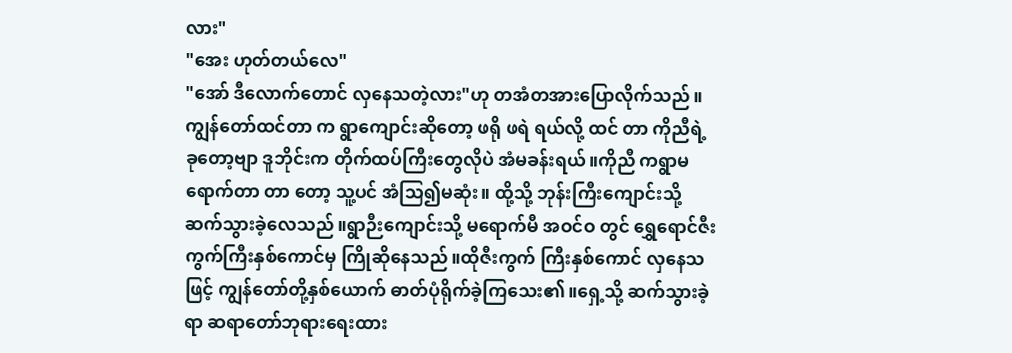လား"
"အေး ဟုတ်တယ်လေ"
"အော် ဒီလောက်တောင် လှနေသတဲ့လား"ဟု တအံတအားပြောလိုက်သည်။ကျွန်တော်ထင်တာ က ရွာကျောင်းဆိုတော့ ဖရို ဖရဲ ရယ်လို့ ထင် တာ ကိုညီရဲ့ ခုတော့ဗျာ ဒူဘိုင်းက တိုက်ထပ်ကြီးတွေလိုပဲ အံမခန်းရယ်။ကိုညီ ကရွာမရောက်တာ တာ တော့ သူ့ပင် အံသြ၍မဆုံး။ ထို့သို့ ဘုန်းကြီးကျောင်းသို့ ဆက်သွားခဲ့လေသည်။ရွာဉီးကျောင်းသို့ မရောက်မီ အဝင်ဝ တွင် ရွှေရောင်ဇီးကွက်ကြီးနှစ်ကောင်မှ ကြိုဆိုနေသည်။ထိုဇီးကွက် ကြီးနှစ်ကောင် လှနေသဖြင့် ကျွန်တော်တို့နှစ်ယောက် ဓာတ်ပုံရိုက်ခဲ့ကြသေး၏။ရှေ့သို့ ဆက်သွားခဲ့ ရာ ဆရာတော်ဘုရားရေးထား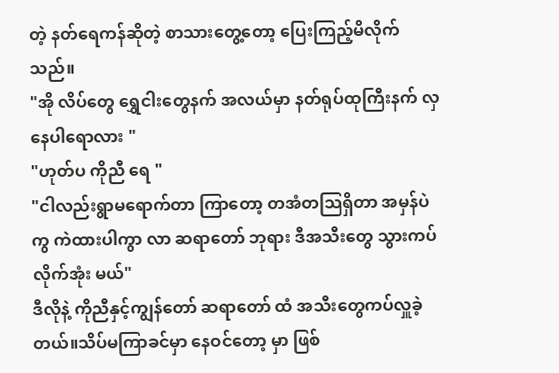တဲ့ နတ်ရေကန်ဆိုတဲ့ စာသားတွေ့တော့ ပြေးကြည့်မိလိုက်သည်။
"အို လိပ်တွေ ရွှေငါးတွေနက် အလယ်မှာ နတ်ရုပ်ထုကြီးနက် လှနေပါရောလား "
"ဟုတ်ပ ကိုညီ ရေ "
"ငါလည်းရွာမရောက်တာ ကြာတော့ တအံတသြရှိတာ အမှန်ပဲကွ ကဲထားပါကွာ လာ ဆရာတော် ဘုရား ဒီအသီးတွေ သွားကပ်လိုက်အုံး မယ်"
ဒီလိုနဲ့ ကိုညီနှင့်ကျွန်တော် ဆရာတော် ထံ အသီးတွေကပ်လှူခဲ့တယ်။သိပ်မကြာခင်မှာ နေဝင်တော့ မှာ ဖြစ်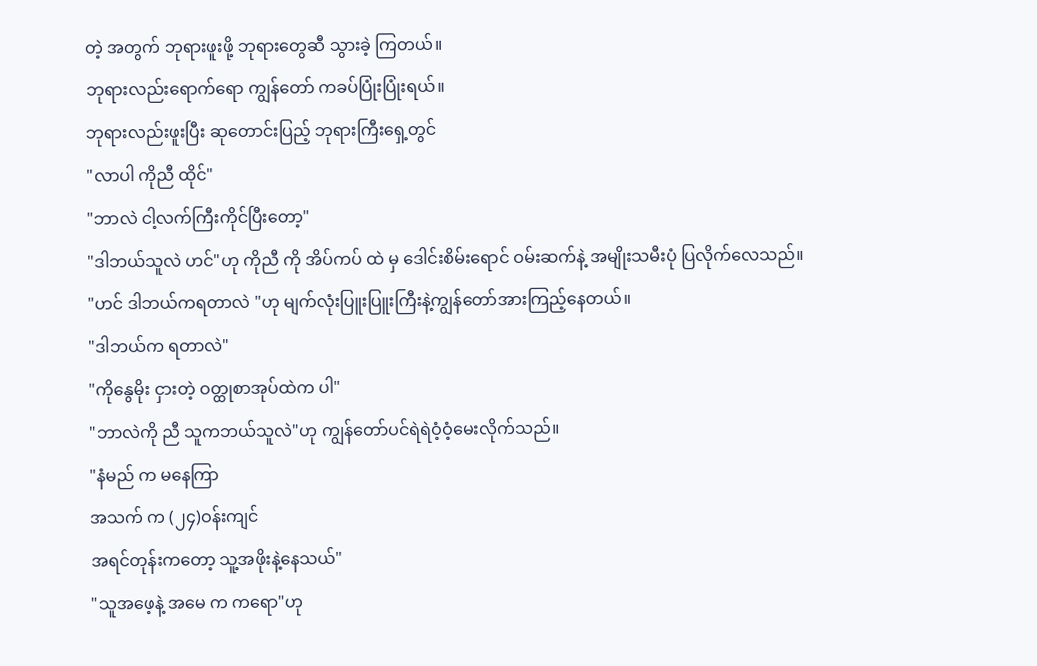တဲ့ အတွက် ဘုရားဖူးဖို့ ဘုရားတွေဆီ သွားခဲ့ ကြတယ်။
ဘုရားလည်းရောက်ရော ကျွန်တော် ကခပ်ပြုံးပြုံးရယ်။
ဘုရားလည်းဖူးပြီး ဆုတောင်းပြည့် ဘုရားကြီးရှေ့တွင်
"လာပါ ကိုညီ ထိုင်"
"ဘာလဲ ငါ့လက်ကြီးကိုင်ပြီးတော့"
"ဒါဘယ်သူလဲ ဟင်"ဟု ကိုညီ ကို အိပ်ကပ် ထဲ မှ ဒေါင်းစိမ်းရောင် ဝမ်းဆက်နဲ့ အမျိုးသမီးပုံ ပြလိုက်လေသည်။
"ဟင် ဒါဘယ်ကရတာလဲ "ဟု မျက်လုံးပြူးပြူးကြီးနဲ့ကျွန်တော်အားကြည့်နေတယ်။
"ဒါဘယ်က ရတာလဲ"
"ကိုနွေမိုး ငှားတဲ့ ဝတ္ထုစာအုပ်ထဲက ပါ"
"ဘာလဲကို ညီ သူကဘယ်သူလဲ"ဟု ကျွန်တော်ပင်ရဲရဲဝံ့ဝံ့မေးလိုက်သည်။
"နံမည် က မနေကြာ
အသက် က (၂၄)ဝန်းကျင်
အရင်တုန်းကတော့ သူ့အဖိုးနဲ့နေသယ်"
"သူအဖေ့နဲ့ အမေ က ကရော"ဟု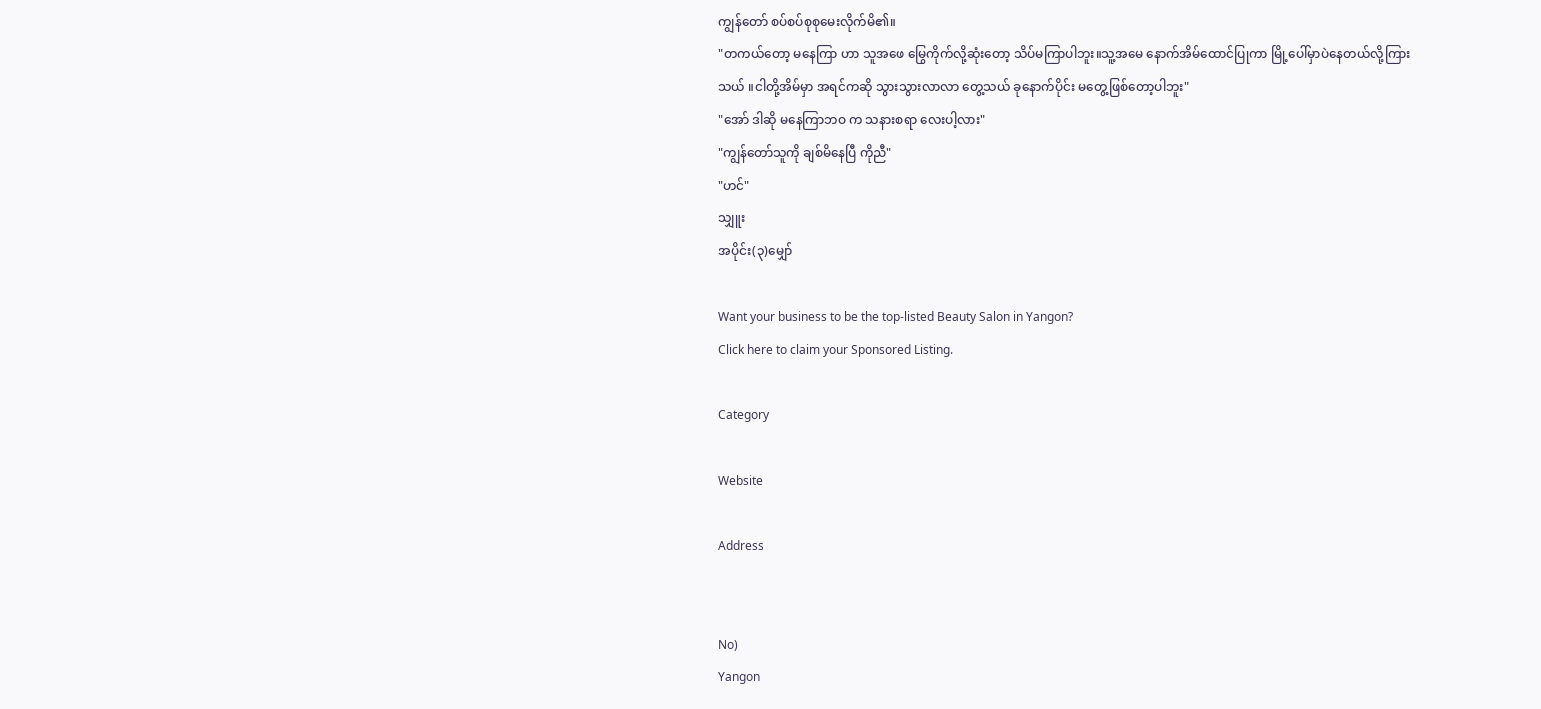ကျွန်တော် စပ်စပ်စုစုမေးလိုက်မိ၏။
"တကယ်တော့ မနေကြာ ဟာ သူအဖေ မြွေကိုက်လို့ဆုံးတော့ သိပ်မကြာပါဘူး။သူ့အမေ နောက်အိမ်ထောင်ပြုကာ မြို့ပေါ်မှာပဲနေတယ်လို့ကြားသယ် ။ငါတို့အိမ်မှာ အရင်ကဆို သွားသွားလာလာ တွေ့သယ် ခုနောက်ပိုင်း မတွေ့ဖြစ်တော့ပါဘူး"
"အော် ဒါဆို မနေကြာဘဝ က သနားစရာ လေးပါ့လား"
"ကျွန်တော်သူကို ချစ်မိနေပြီ ကိုညီ"
"ဟင်"
သျှူး
အပိုင်း(၃)မျှော်

Want your business to be the top-listed Beauty Salon in Yangon?
Click here to claim your Sponsored Listing.

Category

Website

Address


No)
Yangon